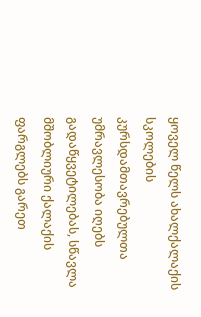ყოველ წელს ახალქალაქის სკოლების კურსდამთავრებულთა უმრავლესობა იღებს გადაწყვეტილებას, სწავლა მშობლიური ქალაქის ფარგლებს გარეთ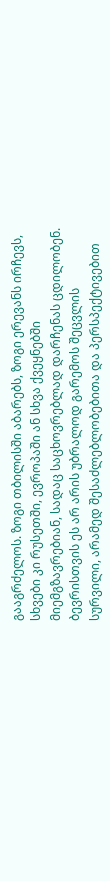გააგრძელოს. ზოგი თბილისში აბარებს, ზოგი ერევანს ირჩევს, სხვები კი რუსეთში, ევროპაში ან სხვა ქვეყნებში მიემგზავრებიან, სადაც საცხოვრებლად დარჩენას ცდილობენ. ბევრისთვის ეს არ არის უბრალოდ გარემოს შეცვლის სურვილი, არამედ შესაძლებლობებითა და პერსპექტივებით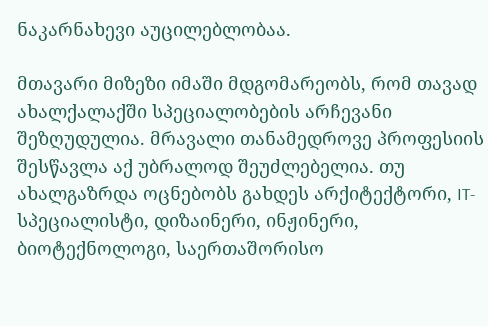ნაკარნახევი აუცილებლობაა.

მთავარი მიზეზი იმაში მდგომარეობს, რომ თავად ახალქალაქში სპეციალობების არჩევანი შეზღუდულია. მრავალი თანამედროვე პროფესიის შესწავლა აქ უბრალოდ შეუძლებელია. თუ ახალგაზრდა ოცნებობს გახდეს არქიტექტორი, IT-სპეციალისტი, დიზაინერი, ინჟინერი, ბიოტექნოლოგი, საერთაშორისო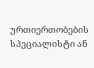ურთიერთობების სპეციალისტი ან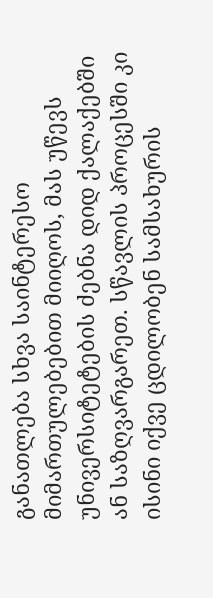განათლება სხვა საინტერესო მიმართულებებით მიიღოს, მას უწევს უნივერსიტეტების ძებნა დიდ ქალაქებში ან საზღვარგარეთ. სწავლის პროცესში კი ისინი იქვე ცდილობენ სამსახურის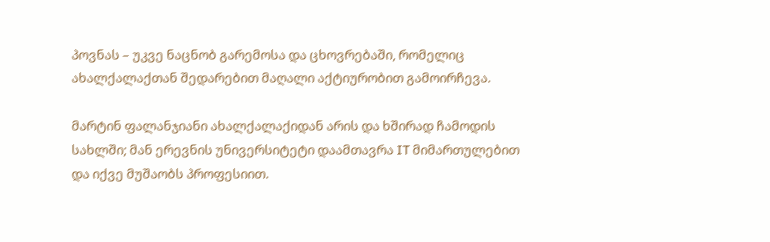პოვნას – უკვე ნაცნობ გარემოსა და ცხოვრებაში, რომელიც ახალქალაქთან შედარებით მაღალი აქტიურობით გამოირჩევა.

მარტინ ფალანჯიანი ახალქალაქიდან არის და ხშირად ჩამოდის სახლში; მან ერევნის უნივერსიტეტი დაამთავრა IT მიმართულებით და იქვე მუშაობს პროფესიით.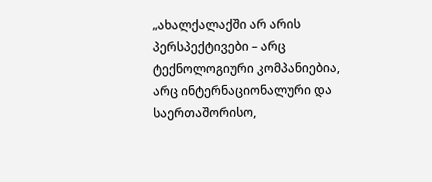„ახალქალაქში არ არის პერსპექტივები – არც ტექნოლოგიური კომპანიებია, არც ინტერნაციონალური და საერთაშორისო,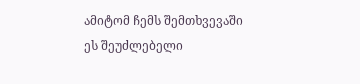ამიტომ ჩემს შემთხვევაში ეს შეუძლებელი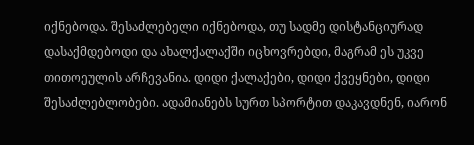იქნებოდა. შესაძლებელი იქნებოდა, თუ სადმე დისტანციურად დასაქმდებოდი და ახალქალაქში იცხოვრებდი, მაგრამ ეს უკვე თითოეულის არჩევანია. დიდი ქალაქები, დიდი ქვეყნები, დიდი შესაძლებლობები. ადამიანებს სურთ სპორტით დაკავდნენ, იარონ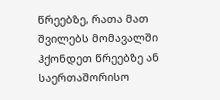წრეებზე, რათა მათ შვილებს მომავალში ჰქონდეთ წრეებზე ან საერთაშორისო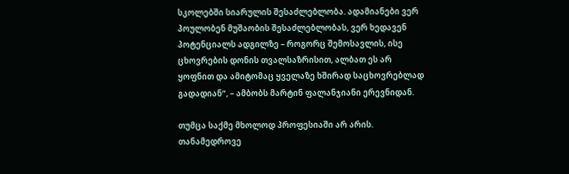სკოლებში სიარულის შესაძლებლობა. ადამიანები ვერ პოულობენ მუშაობის შესაძლებლობას, ვერ ხედავენ პოტენციალს ადგილზე – როგორც შემოსავლის, ისე ცხოვრების დონის თვალსაზრისით, ალბათ ეს არ ყოფნით და ამიტომაც ყველაზე ხშირად საცხოვრებლად გადადიან“, – ამბობს მარტინ ფალანჯიანი ერევნიდან.

თუმცა საქმე მხოლოდ პროფესიაში არ არის. თანამედროვე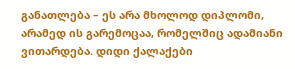განათლება – ეს არა მხოლოდ დიპლომი, არამედ ის გარემოცაა, რომელშიც ადამიანი ვითარდება. დიდი ქალაქები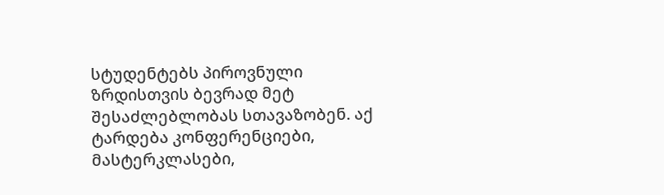სტუდენტებს პიროვნული ზრდისთვის ბევრად მეტ შესაძლებლობას სთავაზობენ. აქ ტარდება კონფერენციები, მასტერკლასები,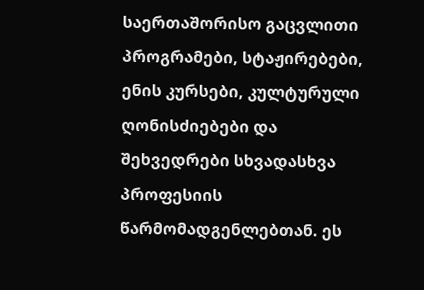საერთაშორისო გაცვლითი პროგრამები, სტაჟირებები, ენის კურსები, კულტურული ღონისძიებები და შეხვედრები სხვადასხვა პროფესიის წარმომადგენლებთან. ეს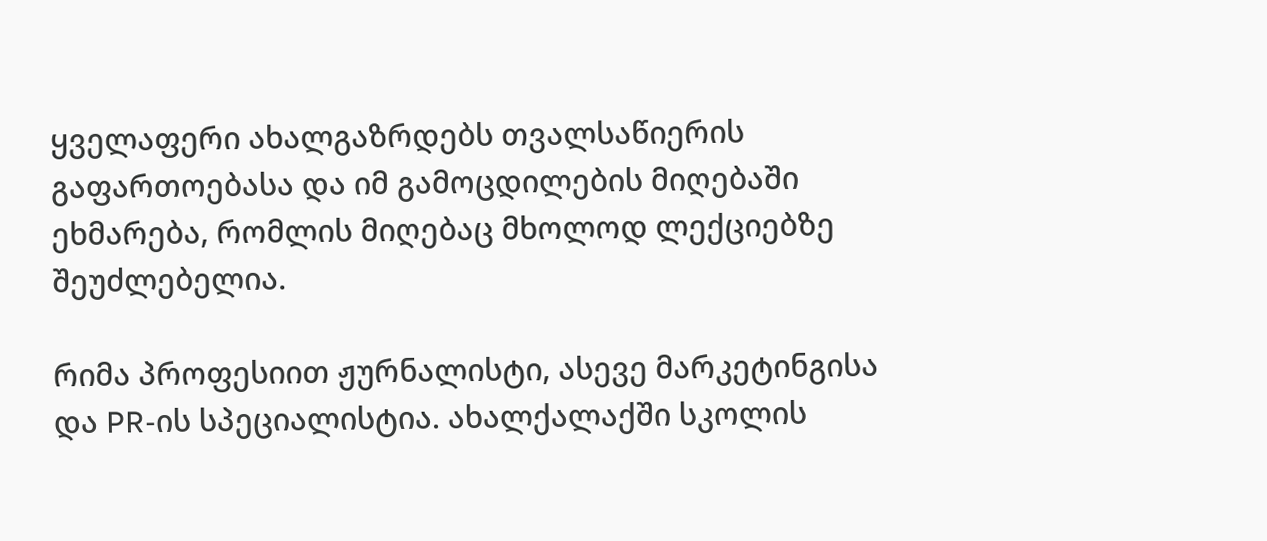ყველაფერი ახალგაზრდებს თვალსაწიერის გაფართოებასა და იმ გამოცდილების მიღებაში ეხმარება, რომლის მიღებაც მხოლოდ ლექციებზე შეუძლებელია.

რიმა პროფესიით ჟურნალისტი, ასევე მარკეტინგისა და PR-ის სპეციალისტია. ახალქალაქში სკოლის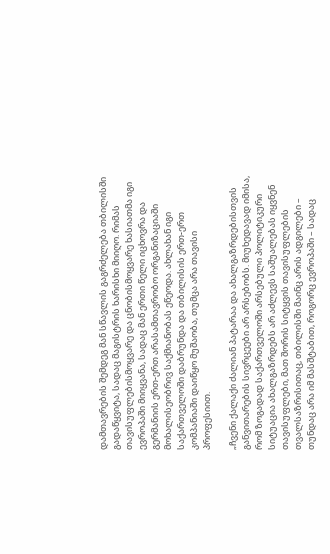დამთავრების შემდეგ მან სწავლის გაგრძელება თბილისში გადაწყვიტა, სადაც მაგისტრის ხარისხი მიიღო. რიმას თავისუფლებისმოყვარე და ცნობისმოყვარე ხასიათმა იგი ევროპაში მიიყვანა, სადაც მან ერთი წელი იცხოვრა და გერმანიის ერთ-ერთ არასამთავრობო ორგანიზაციაში მოხალისეობრივ საქმიანობას ეწეოდა. ახლახან იგი საქართველოში დაბრუნდა და თბილისის ერთ-ერთ კომპანიაში დაიწყო მუშაობა, თუმცა არა თავისი პროფესიით.

„ჩვენი ქალაქი ძალიან პატარაა და ახალგაზრდებისთვის განვითარების სივრცეები არ არსებობს. მიუხედავად იმისა, რომ ზოგადად საქართველოში არსებული პოლიტიკური სიტუაცია ახალგაზრდებს არ აძლევს საშუალებას იყვნენ თავისუფლები, მათ შორის სიტყვის თავისუფლების თვალსაზრისითაც, თბილისში მაინც არის ადგილები – თუნდაც არა იმ მასშტაბით, როგორც ევროპაში – სადაც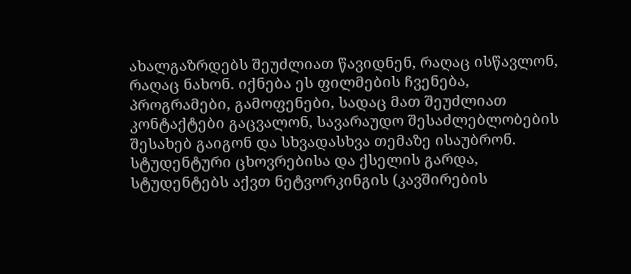ახალგაზრდებს შეუძლიათ წავიდნენ, რაღაც ისწავლონ, რაღაც ნახონ. იქნება ეს ფილმების ჩვენება, პროგრამები, გამოფენები, სადაც მათ შეუძლიათ კონტაქტები გაცვალონ, სავარაუდო შესაძლებლობების შესახებ გაიგონ და სხვადასხვა თემაზე ისაუბრონ. სტუდენტური ცხოვრებისა და ქსელის გარდა, სტუდენტებს აქვთ ნეტვორკინგის (კავშირების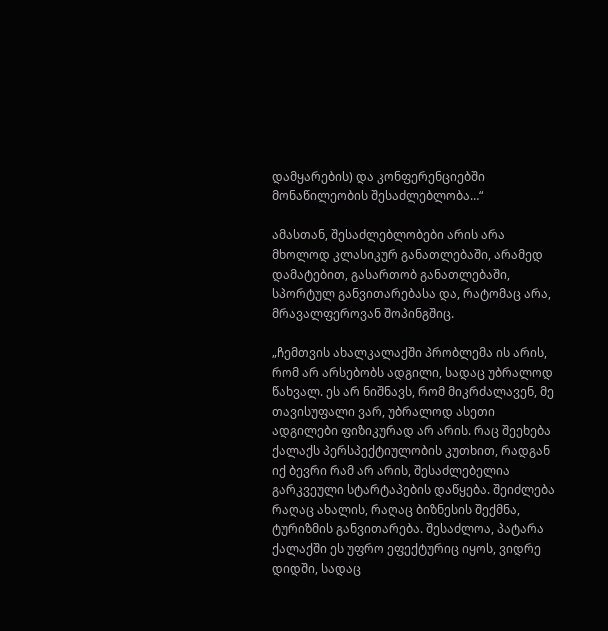დამყარების) და კონფერენციებში მონაწილეობის შესაძლებლობა…“

ამასთან, შესაძლებლობები არის არა მხოლოდ კლასიკურ განათლებაში, არამედ დამატებით, გასართობ განათლებაში, სპორტულ განვითარებასა და, რატომაც არა, მრავალფეროვან შოპინგშიც.

„ჩემთვის ახალკალაქში პრობლემა ის არის, რომ არ არსებობს ადგილი, სადაც უბრალოდ წახვალ. ეს არ ნიშნავს, რომ მიკრძალავენ, მე თავისუფალი ვარ, უბრალოდ ასეთი ადგილები ფიზიკურად არ არის. რაც შეეხება ქალაქს პერსპექტიულობის კუთხით, რადგან იქ ბევრი რამ არ არის, შესაძლებელია გარკვეული სტარტაპების დაწყება. შეიძლება რაღაც ახალის, რაღაც ბიზნესის შექმნა, ტურიზმის განვითარება. შესაძლოა, პატარა ქალაქში ეს უფრო ეფექტურიც იყოს, ვიდრე დიდში, სადაც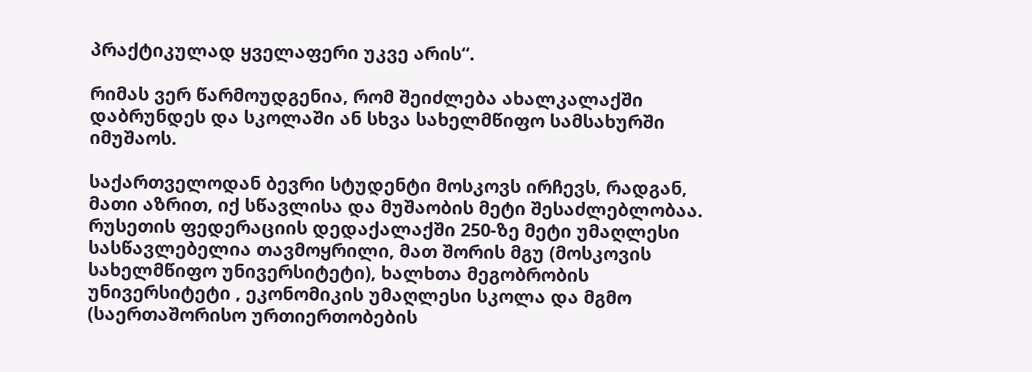პრაქტიკულად ყველაფერი უკვე არის“.

რიმას ვერ წარმოუდგენია, რომ შეიძლება ახალკალაქში დაბრუნდეს და სკოლაში ან სხვა სახელმწიფო სამსახურში იმუშაოს.

საქართველოდან ბევრი სტუდენტი მოსკოვს ირჩევს, რადგან, მათი აზრით, იქ სწავლისა და მუშაობის მეტი შესაძლებლობაა. რუსეთის ფედერაციის დედაქალაქში 250-ზე მეტი უმაღლესი სასწავლებელია თავმოყრილი, მათ შორის მგუ (მოსკოვის სახელმწიფო უნივერსიტეტი), ხალხთა მეგობრობის უნივერსიტეტი , ეკონომიკის უმაღლესი სკოლა და მგმო (საერთაშორისო ურთიერთობების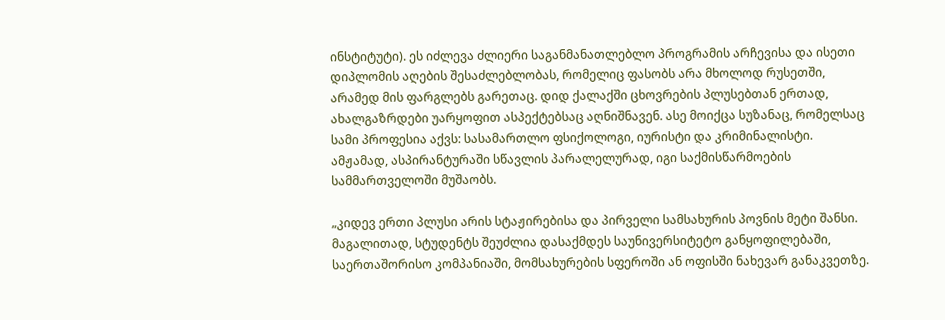ინსტიტუტი). ეს იძლევა ძლიერი საგანმანათლებლო პროგრამის არჩევისა და ისეთი დიპლომის აღების შესაძლებლობას, რომელიც ფასობს არა მხოლოდ რუსეთში, არამედ მის ფარგლებს გარეთაც. დიდ ქალაქში ცხოვრების პლუსებთან ერთად, ახალგაზრდები უარყოფით ასპექტებსაც აღნიშნავენ. ასე მოიქცა სუზანაც, რომელსაც სამი პროფესია აქვს: სასამართლო ფსიქოლოგი, იურისტი და კრიმინალისტი. ამჟამად, ასპირანტურაში სწავლის პარალელურად, იგი საქმისწარმოების სამმართველოში მუშაობს.

„კიდევ ერთი პლუსი არის სტაჟირებისა და პირველი სამსახურის პოვნის მეტი შანსი. მაგალითად, სტუდენტს შეუძლია დასაქმდეს საუნივერსიტეტო განყოფილებაში, საერთაშორისო კომპანიაში, მომსახურების სფეროში ან ოფისში ნახევარ განაკვეთზე.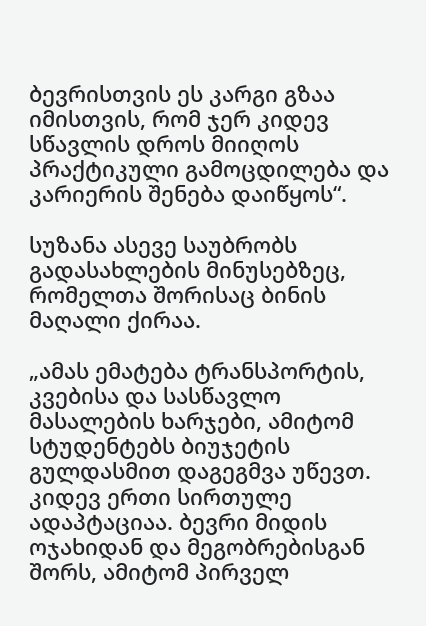ბევრისთვის ეს კარგი გზაა იმისთვის, რომ ჯერ კიდევ სწავლის დროს მიიღოს პრაქტიკული გამოცდილება და კარიერის შენება დაიწყოს“.

სუზანა ასევე საუბრობს გადასახლების მინუსებზეც, რომელთა შორისაც ბინის მაღალი ქირაა.

„ამას ემატება ტრანსპორტის, კვებისა და სასწავლო მასალების ხარჯები, ამიტომ სტუდენტებს ბიუჯეტის გულდასმით დაგეგმვა უწევთ. კიდევ ერთი სირთულე ადაპტაციაა. ბევრი მიდის ოჯახიდან და მეგობრებისგან შორს, ამიტომ პირველ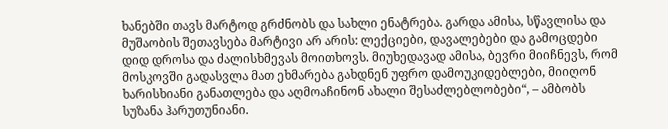ხანებში თავს მარტოდ გრძნობს და სახლი ენატრება. გარდა ამისა, სწავლისა და მუშაობის შეთავსება მარტივი არ არის: ლექციები, დავალებები და გამოცდები დიდ დროსა და ძალისხმევას მოითხოვს. მიუხედავად ამისა, ბევრი მიიჩნევს, რომ მოსკოვში გადასვლა მათ ეხმარება გახდნენ უფრო დამოუკიდებლები, მიიღონ ხარისხიანი განათლება და აღმოაჩინონ ახალი შესაძლებლობები“, – ამბობს სუზანა ჰარუთუნიანი.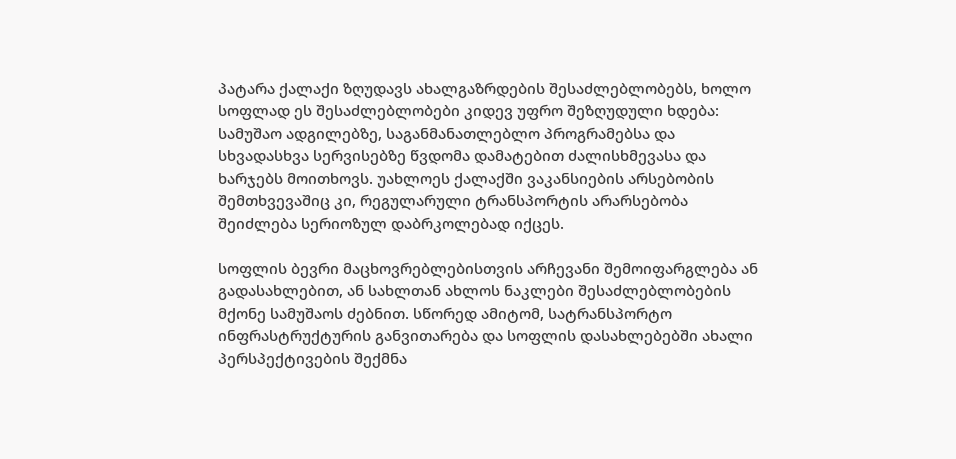პატარა ქალაქი ზღუდავს ახალგაზრდების შესაძლებლობებს, ხოლო სოფლად ეს შესაძლებლობები კიდევ უფრო შეზღუდული ხდება: სამუშაო ადგილებზე, საგანმანათლებლო პროგრამებსა და სხვადასხვა სერვისებზე წვდომა დამატებით ძალისხმევასა და ხარჯებს მოითხოვს. უახლოეს ქალაქში ვაკანსიების არსებობის შემთხვევაშიც კი, რეგულარული ტრანსპორტის არარსებობა შეიძლება სერიოზულ დაბრკოლებად იქცეს.

სოფლის ბევრი მაცხოვრებლებისთვის არჩევანი შემოიფარგლება ან გადასახლებით, ან სახლთან ახლოს ნაკლები შესაძლებლობების მქონე სამუშაოს ძებნით. სწორედ ამიტომ, სატრანსპორტო ინფრასტრუქტურის განვითარება და სოფლის დასახლებებში ახალი პერსპექტივების შექმნა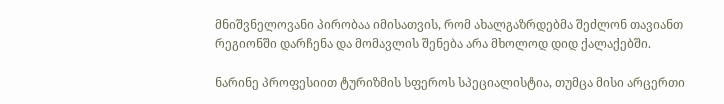მნიშვნელოვანი პირობაა იმისათვის, რომ ახალგაზრდებმა შეძლონ თავიანთ რეგიონში დარჩენა და მომავლის შენება არა მხოლოდ დიდ ქალაქებში.

ნარინე პროფესიით ტურიზმის სფეროს სპეციალისტია, თუმცა მისი არცერთი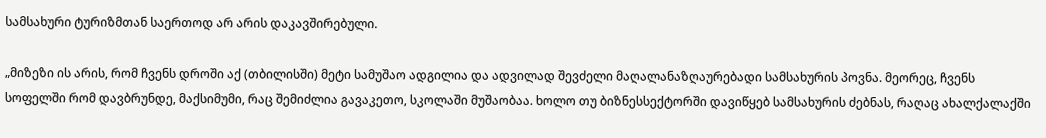სამსახური ტურიზმთან საერთოდ არ არის დაკავშირებული.

„მიზეზი ის არის, რომ ჩვენს დროში აქ (თბილისში) მეტი სამუშაო ადგილია და ადვილად შევძელი მაღალანაზღაურებადი სამსახურის პოვნა. მეორეც, ჩვენს სოფელში რომ დავბრუნდე, მაქსიმუმი, რაც შემიძლია გავაკეთო, სკოლაში მუშაობაა. ხოლო თუ ბიზნესსექტორში დავიწყებ სამსახურის ძებნას, რაღაც ახალქალაქში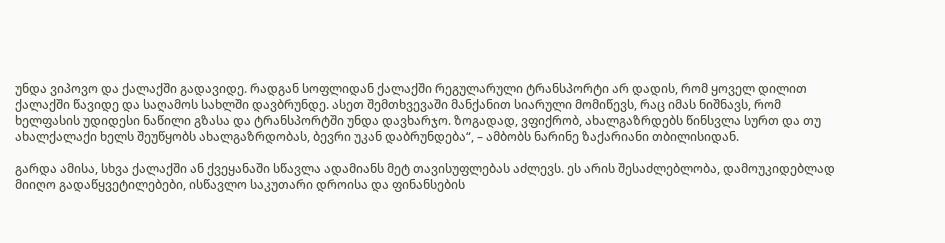უნდა ვიპოვო და ქალაქში გადავიდე. რადგან სოფლიდან ქალაქში რეგულარული ტრანსპორტი არ დადის, რომ ყოველ დილით ქალაქში წავიდე და საღამოს სახლში დავბრუნდე. ასეთ შემთხვევაში მანქანით სიარული მომიწევს, რაც იმას ნიშნავს, რომ ხელფასის უდიდესი ნაწილი გზასა და ტრანსპორტში უნდა დავხარჯო. ზოგადად, ვფიქრობ, ახალგაზრდებს წინსვლა სურთ და თუ ახალქალაქი ხელს შეუწყობს ახალგაზრდობას, ბევრი უკან დაბრუნდება“, – ამბობს ნარინე ზაქარიანი თბილისიდან.

გარდა ამისა, სხვა ქალაქში ან ქვეყანაში სწავლა ადამიანს მეტ თავისუფლებას აძლევს. ეს არის შესაძლებლობა, დამოუკიდებლად მიიღო გადაწყვეტილებები, ისწავლო საკუთარი დროისა და ფინანსების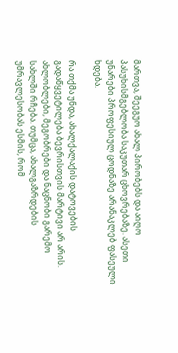მართვა, შეეგუო ახალ პირობებს და აიღო პასუხისმგებლობა საკუთარ ცხოვრებაზე. ასეთი უნარები პროფესიულ ცოდნაზე არანაკლებ ფასეული ხდება.

რა თქმა უნდა, ახალქალაქის დატოვების გადაწყვეტილება ბევრისთვის მარტივი არ არის. ახლობლები, მეგობრები და ნაცნობი გარემო სახლში რჩება. თუმცა, ახალგაზრდების უმრავლესობას ესმის, რომ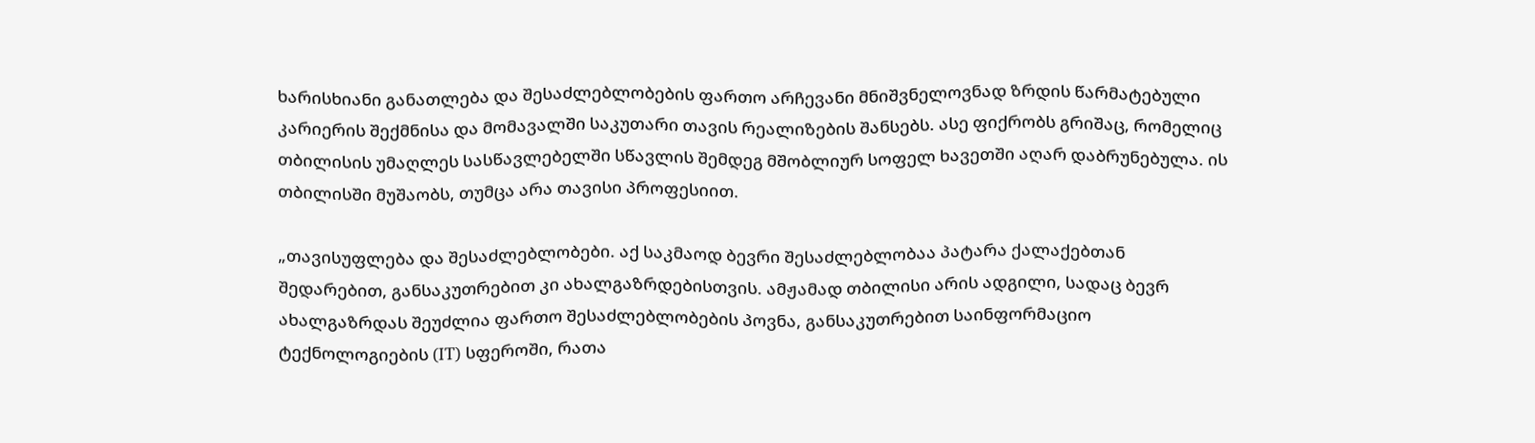ხარისხიანი განათლება და შესაძლებლობების ფართო არჩევანი მნიშვნელოვნად ზრდის წარმატებული კარიერის შექმნისა და მომავალში საკუთარი თავის რეალიზების შანსებს. ასე ფიქრობს გრიშაც, რომელიც თბილისის უმაღლეს სასწავლებელში სწავლის შემდეგ მშობლიურ სოფელ ხავეთში აღარ დაბრუნებულა. ის თბილისში მუშაობს, თუმცა არა თავისი პროფესიით.

„თავისუფლება და შესაძლებლობები. აქ საკმაოდ ბევრი შესაძლებლობაა პატარა ქალაქებთან შედარებით, განსაკუთრებით კი ახალგაზრდებისთვის. ამჟამად თბილისი არის ადგილი, სადაც ბევრ ახალგაზრდას შეუძლია ფართო შესაძლებლობების პოვნა, განსაკუთრებით საინფორმაციო ტექნოლოგიების (IT) სფეროში, რათა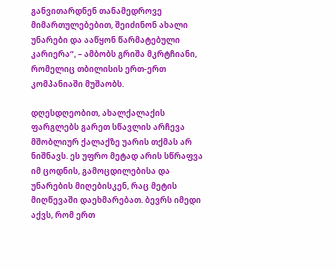განვითარდნენ თანამედროვე მიმართულებებით, შეიძინონ ახალი უნარები და ააწყონ წარმატებული კარიერა“, – ამბობს გრიშა მკრტჩიანი, რომელიც თბილისის ერთ-ერთ კომპანიაში მუშაობს.

დღესდღეობით, ახალქალაქის ფარგლებს გარეთ სწავლის არჩევა მშობლიურ ქალაქზე უარის თქმას არ ნიშნავს. ეს უფრო მეტად არის სწრაფვა იმ ცოდნის, გამოცდილებისა და უნარების მიღებისკენ, რაც მეტის მიღწევაში დაეხმარებათ. ბევრს იმედი აქვს, რომ ერთ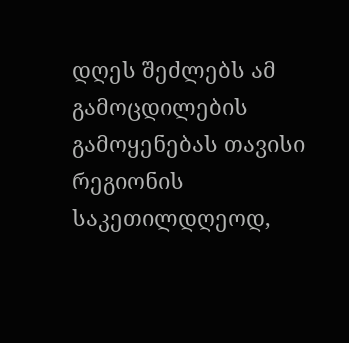დღეს შეძლებს ამ გამოცდილების გამოყენებას თავისი რეგიონის საკეთილდღეოდ,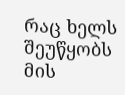რაც ხელს შეუწყობს მის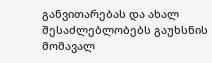განვითარებას და ახალ შესაძლებლობებს გაუხსნის მომავალ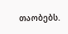თაობებს.